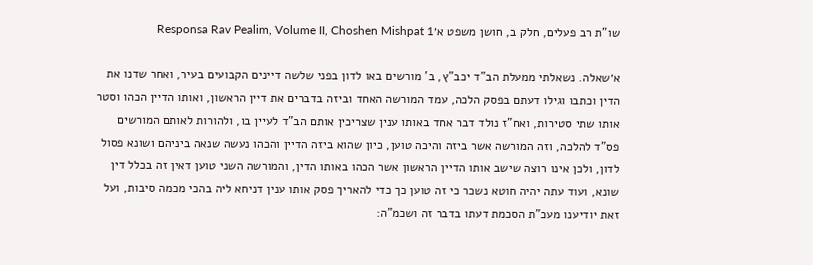שו"ת רב פעלים, חלק ב, חושן משפט א׳Responsa Rav Pealim, Volume II, Choshen Mishpat 1

א׳שאלה. נשאלתי ממעלת הב"ד יכב"ץ, ב' מורשים באו לדון בפני שלשה דיינים הקבועים בעיר, ואחר שדנו את הדין וכתבו וגילו דעתם בפסק הלכה, עמד המורשה האחד וביזה בדברים את דיין הראשון, ואותו הדיין הכהו וסטר אותו שתי סטירות, ואח"ז נולד דבר אחד באותו ענין שצריכין אותם הב"ד לעיין בו, ולהורות לאותם המורשים פס"ד להלכה, וזה המורשה אשר ביזה והיכה טוען, כיון שהוא ביזה הדיין והכהו נעשה שנאה ביניהם ושונא פסול לדון, ולכן אינו רוצה שישב אותו הדיין הראשון אשר הכהו באותו הדין, והמורשה השני טוען דאין זה בכלל דין שונא, ועוד עתה יהיה חוטא נשכר כי זה טוען כך כדי להאריך פסק אותו ענין דניחא ליה בהכי מכמה סיבות, ועל זאת יודיענו מעכ"ת הסכמת דעתו בדבר זה ושכמ"ה: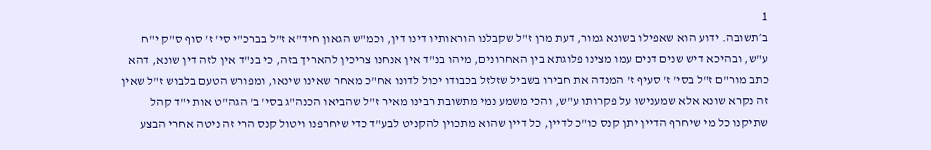1
ב׳תשובה. ידוע הוא שאפילו בשונא גמור, דעת מרן ז"ל שקבלנו הוראותיו דינו דין, וכמ"ש הגאון חיד"א ז"ל בברכ"י סי' ז' סוף ס"ק י"ח ע"ש, ובהיכא דיש שנים דנים עמו מצינו פלוגתא בין האחרונים, מיהו בנ"ד אין אנחנו צריכין להאריך בזה, כי בנ"ד אין לזה דין שונא, דהא כתב מור"ם ז"ל בסי' ז' סעיף ז' המנדה את חבירו בשביל שזלזל בכבודו יכול לדונו אח"כ מאחר שאינו שינאו, ומפורש הטעם בלבוש ז"ל שאין זה נקרא שונא אלא שמענישו על פקרותו ע"ש, והכי משמע נמי מתשובת רבינו מאיר ז"ל שהביאו הכנה"ג בסי' ב' הגה"ט אות י"ד קהל שתיקנו כל מי שיחרף הדיין יתן קנס כו"כ לדיין, כל דיין שהוא מתכוין להקניט לבע"ד כדי שיחרפנו ויטול קנס הרי זה ניטה אחרי הבצע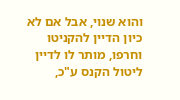והוא שנוי, אבל אם לא כיון הדיין להקניטו וחרפו, מותר לו לדיין ליטול הקנס ע"כ,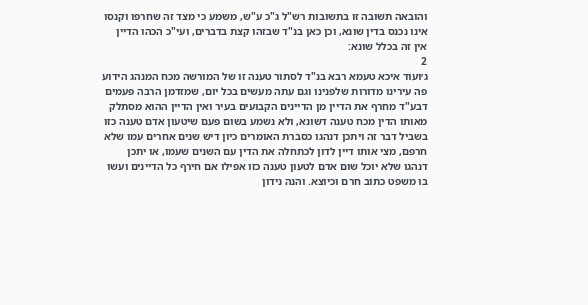והובאה תשובה זו בתשובות רש"ל ג"כ ע"ש, משמע כי מצד זה שחרפו וקנסו אינו נכנס בדין שונא, וכן כאן בנ"ד שבזהו קצת בדברים, ועי"כ הכהו הדיין אין זה בכלל שונא:
2
ג׳ועוד איכא טעמא רבא בנ"ד לסתור טענה זו של המורשה מכח המנהג הידוע פה עירינו מדורות שלפנינו וגם עתה מעשים בכל יום, שמזדמן הרבה פעמים דבע"ד מחרף את הדיין מן הדיינים הקבועים בעיר ואין הדיין ההוא מסתלק מאותו הדין מכח טענה דשונא, ולא נשמע בשום פעם שיטעון אדם טענה כזו בשביל דבר זה ויתכן דנהגו כסברת האומרים כיון דיש שנים אחרים עמו שלא חרפם, מצי אותו דיין לדון לכתחלה את הדין עם השנים שעמו, או יתכן דנהגו שלא יוכל שום אדם לטעון טענה כזו אפילו אם חירף כל הדיינים ועשו בו משפט כתוב חרם וכיוצא. והנה נידון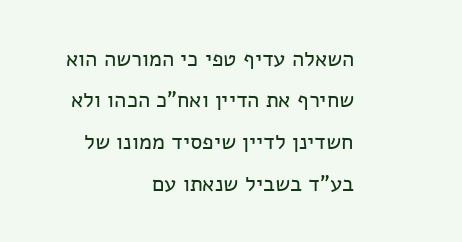השאלה עדיף טפי כי המורשה הוא שחירף את הדיין ואח"כ הכהו ולא חשדינן לדיין שיפסיד ממונו של בע"ד בשביל שנאתו עם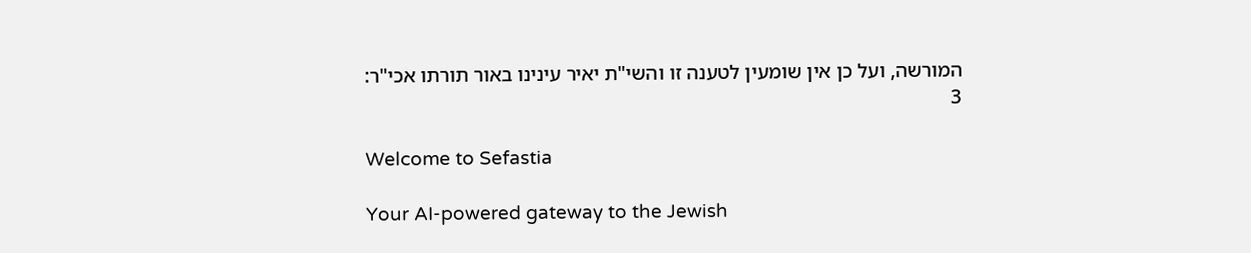המורשה, ועל כן אין שומעין לטענה זו והשי"ת יאיר עינינו באור תורתו אכי"ר:
3

Welcome to Sefastia

Your AI-powered gateway to the Jewish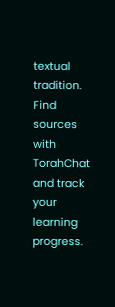textual tradition. Find sources with TorahChat and track your learning progress.